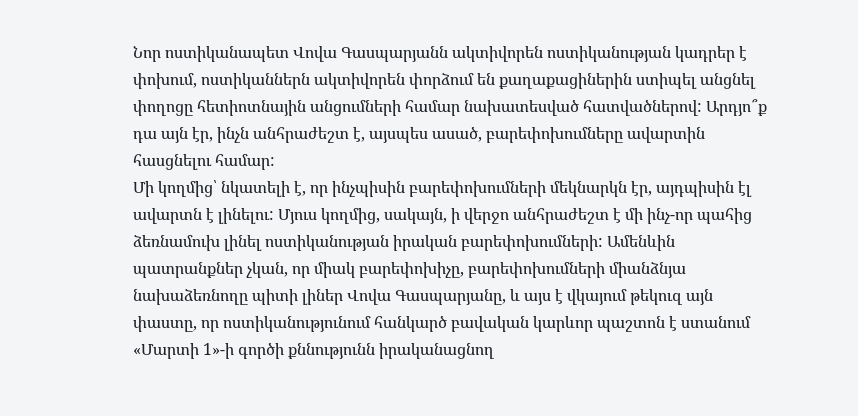Նոր ոստիկանապետ Վովա Գասպարյանն ակտիվորեն ոստիկանության կադրեր է փոխում, ոստիկաններն ակտիվորեն փորձում են քաղաքացիներին ստիպել անցնել փողոցը հետիոտնային անցումների համար նախատեսված հատվածներով: Արդյո՞ք դա այն էր, ինչն անհրաժեշտ է, այսպես ասած, բարեփոխումները ավարտին հասցնելու համար:
Մի կողմից՝ նկատելի է, որ ինչպիսին բարեփոխումների մեկնարկն էր, այդպիսին էլ ավարտն է լինելու: Մյուս կողմից, սակայն, ի վերջո անհրաժեշտ է մի ինչ-որ պահից ձեռնամուխ լինել ոստիկանության իրական բարեփոխումների: Ամենևին պատրանքներ չկան, որ միակ բարեփոխիչը, բարեփոխումների միանձնյա նախաձեռնողը պիտի լիներ Վովա Գասպարյանը, և այս է վկայում թեկուզ այն փաստը, որ ոստիկանությունում հանկարծ բավական կարևոր պաշտոն է ստանում «Մարտի 1»-ի գործի քննությունն իրականացնող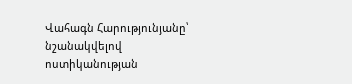Վահագն Հարությունյանը՝ նշանակվելով ոստիկանության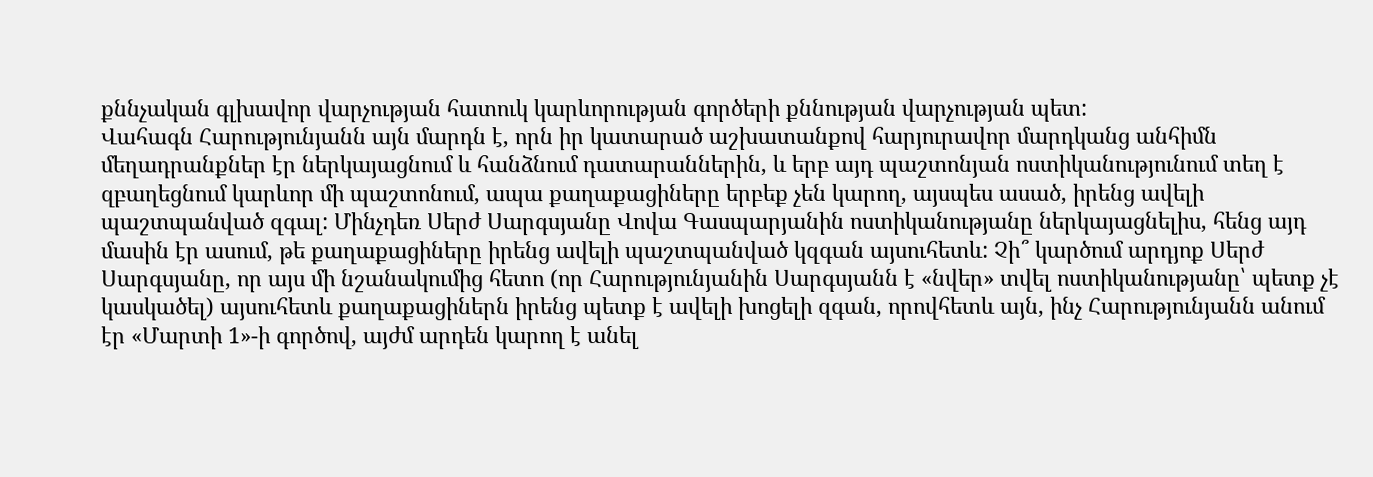քննչական գլխավոր վարչության հատուկ կարևորության գործերի քննության վարչության պետ:
Վահագն Հարությունյանն այն մարդն է, որն իր կատարած աշխատանքով հարյուրավոր մարդկանց անհիմն մեղադրանքներ էր ներկայացնում և հանձնում դատարաններին, և երբ այդ պաշտոնյան ոստիկանությունում տեղ է զբաղեցնում կարևոր մի պաշտոնում, ապա քաղաքացիները երբեք չեն կարող, այսպես ասած, իրենց ավելի պաշտպանված զգալ: Մինչդեռ Սերժ Սարգսյանը Վովա Գասպարյանին ոստիկանությանը ներկայացնելիս, հենց այդ մասին էր ասում, թե քաղաքացիները իրենց ավելի պաշտպանված կզգան այսուհետև: Չի՞ կարծում արդյոք Սերժ Սարգսյանը, որ այս մի նշանակումից հետո (որ Հարությունյանին Սարգսյանն է «նվեր» տվել ոստիկանությանը՝ պետք չէ կասկածել) այսուհետև քաղաքացիներն իրենց պետք է ավելի խոցելի զգան, որովհետև այն, ինչ Հարությունյանն անում էր «Մարտի 1»-ի գործով, այժմ արդեն կարող է անել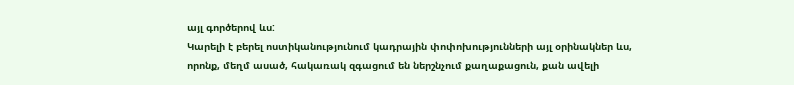այլ գործերով ևս:
Կարելի է բերել ոստիկանությունում կադրային փոփոխությունների այլ օրինակներ ևս, որոնք, մեղմ ասած, հակառակ զգացում են ներշնչում քաղաքացուն, քան ավելի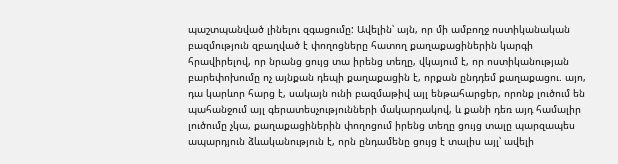պաշտպանված լինելու զգացումը: Ավելին՝ այն, որ մի ամբողջ ոստիկանական բազմություն զբաղված է փողոցները հատող քաղաքացիներին կարգի հրավիրելով, որ նրանց ցույց տա իրենց տեղը, վկայում է, որ ոստիկանության բարեփոխումը ոչ այնքան դեպի քաղաքացին է, որքան ընդդեմ քաղաքացու. այո, դա կարևոր հարց է, սակայն ունի բազմաթիվ այլ ենթահարցեր, որոնք լուծում են պահանջում այլ գերատեսչությունների մակարդակով, և քանի դեռ այդ համալիր լուծումը չկա, քաղաքացիներին փողոցում իրենց տեղը ցույց տալը պարզապես ապարդյուն ձևականություն է, որն ընդամենը ցույց է տալիս այլ՝ ավելի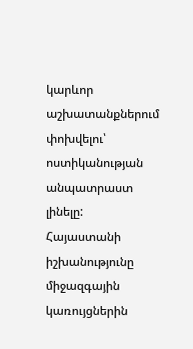կարևոր աշխատանքներում փոխվելու՝ ոստիկանության անպատրաստ լինելը:
Հայաստանի իշխանությունը միջազգային կառույցներին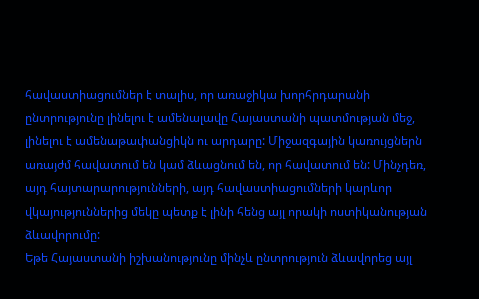հավաստիացումներ է տալիս, որ առաջիկա խորհրդարանի ընտրությունը լինելու է ամենալավը Հայաստանի պատմության մեջ, լինելու է ամենաթափանցիկն ու արդարը: Միջազգային կառույցներն առայժմ հավատում են կամ ձևացնում են, որ հավատում են: Մինչդեռ, այդ հայտարարությունների, այդ հավաստիացումների կարևոր վկայություններից մեկը պետք է լինի հենց այլ որակի ոստիկանության ձևավորումը:
Եթե Հայաստանի իշխանությունը մինչև ընտրություն ձևավորեց այլ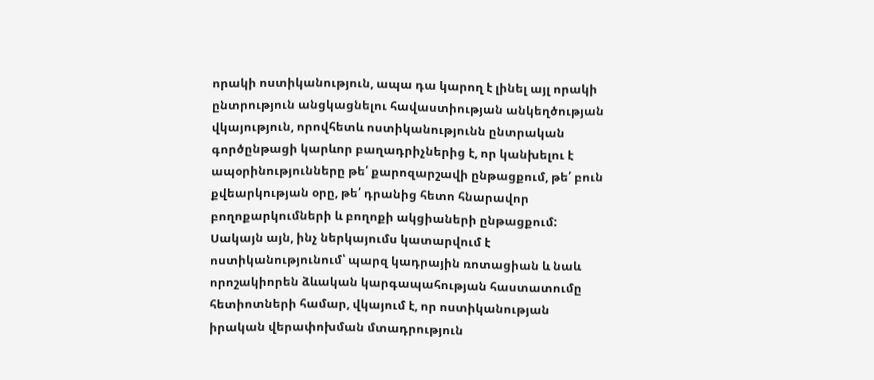որակի ոստիկանություն, ապա դա կարող է լինել այլ որակի ընտրություն անցկացնելու հավաստիության անկեղծության վկայություն, որովհետև ոստիկանությունն ընտրական գործընթացի կարևոր բաղադրիչներից է, որ կանխելու է ապօրինությունները թե՛ քարոզարշավի ընթացքում, թե՛ բուն քվեարկության օրը, թե՛ դրանից հետո հնարավոր բողոքարկումների և բողոքի ակցիաների ընթացքում: Սակայն այն, ինչ ներկայումս կատարվում է ոստիկանությունում՝ պարզ կադրային ռոտացիան և նաև որոշակիորեն ձևական կարգապահության հաստատումը հետիոտների համար, վկայում է, որ ոստիկանության իրական վերափոխման մտադրություն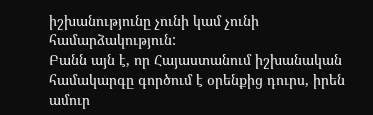իշխանությունը չունի կամ չունի համարձակություն:
Բանն այն է, որ Հայաստանում իշխանական համակարգը գործում է օրենքից դուրս, իրեն ամուր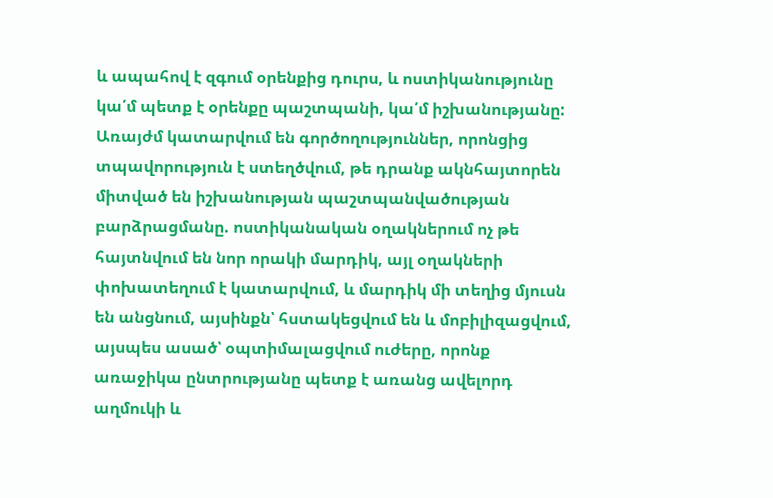և ապահով է զգում օրենքից դուրս, և ոստիկանությունը կա՛մ պետք է օրենքը պաշտպանի, կա՛մ իշխանությանը: Առայժմ կատարվում են գործողություններ, որոնցից տպավորություն է ստեղծվում, թե դրանք ակնհայտորեն միտված են իշխանության պաշտպանվածության բարձրացմանը. ոստիկանական օղակներում ոչ թե հայտնվում են նոր որակի մարդիկ, այլ օղակների փոխատեղում է կատարվում, և մարդիկ մի տեղից մյուսն են անցնում, այսինքն՝ հստակեցվում են և մոբիլիզացվում, այսպես ասած՝ օպտիմալացվում ուժերը, որոնք առաջիկա ընտրությանը պետք է առանց ավելորդ աղմուկի և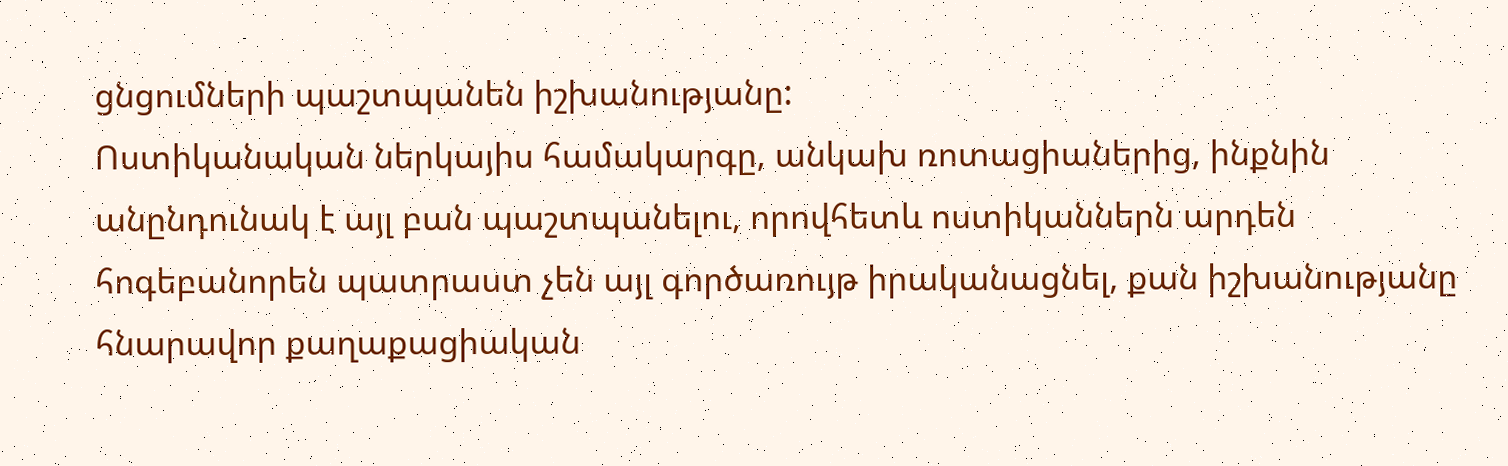ցնցումների պաշտպանեն իշխանությանը:
Ոստիկանական ներկայիս համակարգը, անկախ ռոտացիաներից, ինքնին անընդունակ է այլ բան պաշտպանելու, որովհետև ոստիկաններն արդեն հոգեբանորեն պատրաստ չեն այլ գործառույթ իրականացնել, քան իշխանությանը հնարավոր քաղաքացիական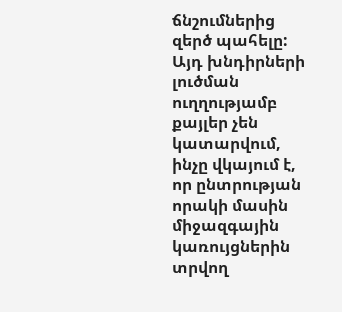ճնշումներից զերծ պահելը: Այդ խնդիրների լուծման ուղղությամբ քայլեր չեն կատարվում, ինչը վկայում է, որ ընտրության որակի մասին միջազգային կառույցներին տրվող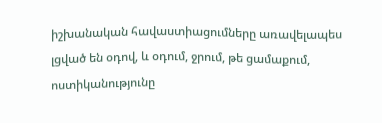իշխանական հավաստիացումները առավելապես լցված են օդով, և օդում, ջրում, թե ցամաքում, ոստիկանությունը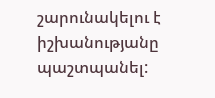շարունակելու է իշխանությանը պաշտպանել: